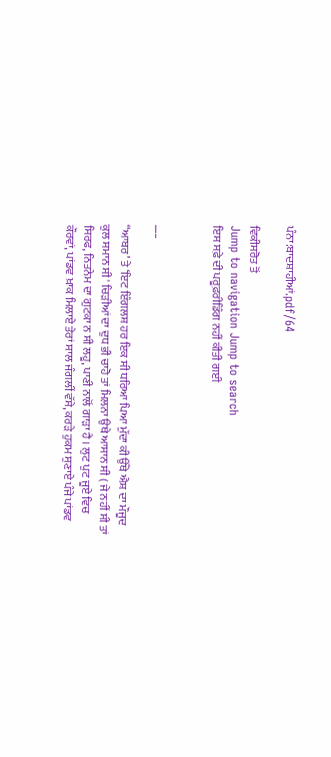ਪੰਨਾ:ਬਾਦਸ਼ਾਹੀਆਂ.pdf/64

ਵਿਕੀਸਰੋਤ ਤੋਂ
Jump to navigation Jump to search
ਇਸ ਸਫ਼ੇ ਦੀ ਪਰੂਫ਼ਰੀਡਿੰਗ ਨਹੀਂ ਕੀਤੀ ਗਈ


___

“ਆਬਰ’ ਤੇ ‘ਇਟ ਇੰਗਲਸ਼ ਹਰ ਇਕ ਸੀ ਧਰਿਆ ਪਿਆ ਮੁੱਦਾ ਕੀ ਉੱਥੇ ਐਸ਼ ਦਾ ਮੌਜੂਦ ਕੁਲ ਸਮਾਨ ਸੀ ' ਚਿੜੀਆਂ ਦਾ ਦੁਧ ਭੀ ਚਾਹੋ ਤਾਂ ਮਿਲਨਾ ਉਥੇ ਆਸਾਨ ਸੀ ( ਜੇ ਨਹੀਂ ਸੀ ਤਾਂ ਸਿਰਫ, ਨਿਤਨੇਮ ਦਾ ਗੁਟਕਾ ਨ ਸੀ ਲਹੂ, ਪਾਣੀ ਨਾਲੋਂ ਗਾੜਾ ਹੈ । ਲੁਟ ਪੁਟ ਜੂਏ ਵਿਚ ਕੌਰਵਾਂ, ਪਾਂਡਵ ਖ਼ਾਕ ਮਿਲਾਏ ਤੇਰਾਂ ਸਾਲ ਜੰਗਲੀਂ ਵੱਸੇ, ਕਰੜੇ ਹੁਕਮ ਸੁਣਾਏ ਪੰਜੇ ਪਾਂਡਵ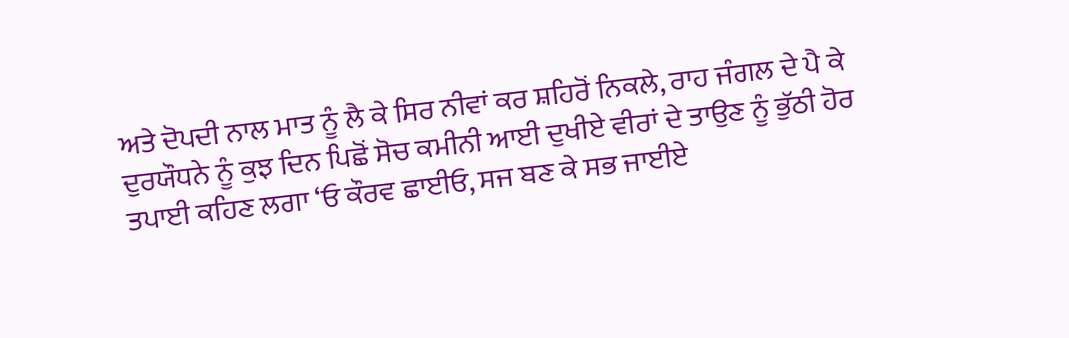ਅਤੇ ਦੋਪਦੀ ਨਾਲ ਮਾਤ ਨੂੰ ਲੈ ਕੇ ਸਿਰ ਨੀਵਾਂ ਕਰ ਸ਼ਹਿਰੋਂ ਨਿਕਲੇ, ਰਾਹ ਜੰਗਲ ਦੇ ਪੈ ਕੇ ਦੁਰਯੌਧਨੇ ਨੂੰ ਕੁਝ ਦਿਨ ਪਿਛੋਂ ਸੋਚ ਕਮੀਨੀ ਆਈ ਦੁਖੀਏ ਵੀਰਾਂ ਦੇ ਤਾਉਣ ਨੂੰ ਭੁੱਠੀ ਹੋਰ ਤਪਾਈ ਕਹਿਣ ਲਗਾ ‘ਓ ਕੌਰਵ ਛਾਈਓ, ਸਜ ਬਣ ਕੇ ਸਭ ਜਾਈਏ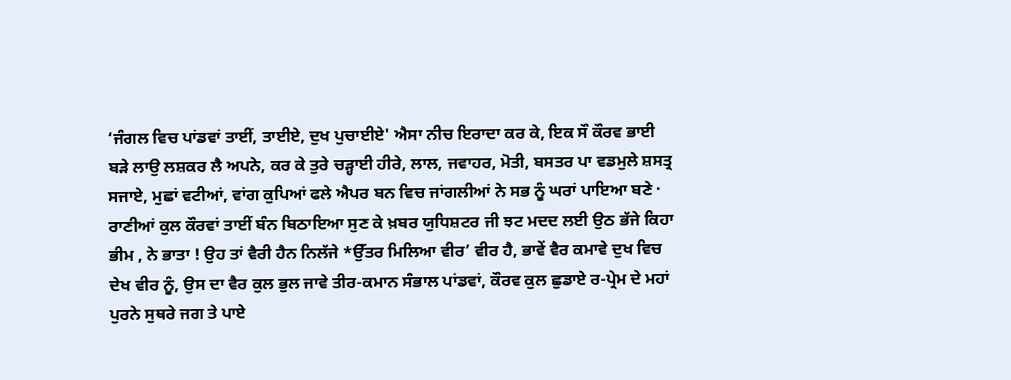‘ਜੰਗਲ ਵਿਚ ਪਾਂਡਵਾਂ ਤਾਈਂ, ਤਾਈਏ, ਦੁਖ ਪੁਚਾਈਏ' ਐਸਾ ਨੀਚ ਇਰਾਦਾ ਕਰ ਕੇ, ਇਕ ਸੌ ਕੌਰਵ ਭਾਈ ਬੜੇ ਲਾਉ ਲਸ਼ਕਰ ਲੈ ਅਪਨੇ, ਕਰ ਕੇ ਤੁਰੇ ਚੜ੍ਹਾਈ ਹੀਰੇ, ਲਾਲ, ਜਵਾਹਰ, ਮੋਤੀ, ਬਸਤਰ ਪਾ ਵਡਮੁਲੇ ਸ਼ਸਤ੍ਰ ਸਜਾਏ, ਮੁਛਾਂ ਵਟੀਆਂ, ਵਾਂਗ ਕੁਪਿਆਂ ਫਲੇ ਐਪਰ ਬਨ ਵਿਚ ਜਾਂਗਲੀਆਂ ਨੇ ਸਭ ਨੂੰ ਘਰਾਂ ਪਾਇਆ ਬਣੇ · ਰਾਣੀਆਂ ਕੁਲ ਕੌਰਵਾਂ ਤਾਈਂ ਬੰਨ ਬਿਠਾਇਆ ਸੁਣ ਕੇ ਖ਼ਬਰ ਯੁਧਿਸ਼ਟਰ ਜੀ ਝਟ ਮਦਦ ਲਈ ਉਠ ਭੱਜੇ ਕਿਹਾ ਭੀਮ , ਨੇ ਭਾਤਾ ! ਉਹ ਤਾਂ ਵੈਰੀ ਹੈਨ ਨਿਲੱਜੇ *ਉੱਤਰ ਮਿਲਿਆ ਵੀਰ’ ਵੀਰ ਹੈ, ਭਾਵੇਂ ਵੈਰ ਕਮਾਵੇ ਦੁਖ ਵਿਚ ਦੇਖ ਵੀਰ ਨੂੰ, ਉਸ ਦਾ ਵੈਰ ਕੁਲ ਭੁਲ ਜਾਵੇ ਤੀਰ-ਕਮਾਨ ਸੰਭਾਲ ਪਾਂਡਵਾਂ, ਕੌਰਵ ਕੁਲ ਛੁਡਾਏ ਰ-ਪ੍ਰੇਮ ਦੇ ਮਹਾਂ ਪੁਰਨੇ ਸੁਥਰੇ ਜਗ ਤੇ ਪਾਏ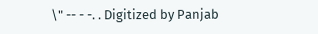\" -- - -. . Digitized by Panjab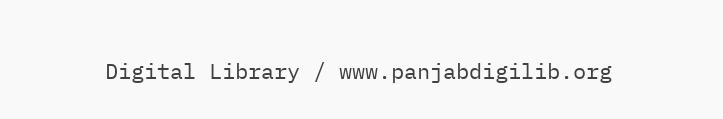Digital Library / www.panjabdigilib.org